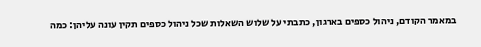במאמר הקודם, ניהול כספים בארגון, כתבתי על שלוש השאלות שכל ניהול כספים תקין עונה עליהן: כמה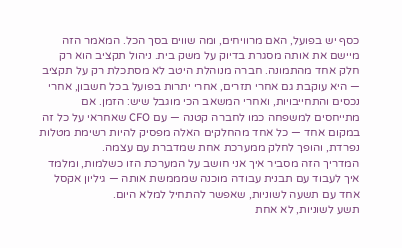כסף יש בפועל, האם מרוויחים, ומה שווים בסך הכל. המאמר הזה מיישם את אותה מסגרת בדיוק על משק בית. ניהול תקציב הוא רק חלק אחד מהתמונה. חברה מנוהלת היטב לא מסתכלת רק על תקציב — היא עוקבת גם אחרי תזרים, אחרי יתרות בפועל בכל חשבון, אחרי נכסים והתחייבויות, ואחרי המשאב הכי מוגבל שיש: הזמן. אם מתייחסים למשפחה כמו לחברה קטנה — עם CFO שאחראי על כל זה במקום אחד — כל אחד מהחלקים האלה מפסיק להיות רשימת מטלות נפרדת, והופך לחלק ממערכת אחת שמדברת עם עצמה.
המדריך הזה מסביר איך אני חושב על המערכת הזו כשלמות, ומלמד איך לעבוד עם תבנית עבודה מוכנה שמממשת אותה — גיליון אקסל אחד עם תשעה לשוניות, שאפשר להתחיל למלא היום.
תשע לשוניות, לא אחת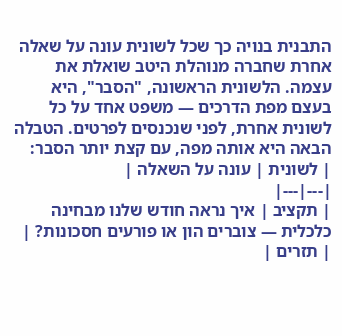התבנית בנויה כך שכל לשונית עונה על שאלה אחרת שחברה מנוהלת היטב שואלת את עצמה. הלשונית הראשונה, "הסבר", היא בעצם מפת הדרכים — משפט אחד על כל לשונית אחרת, לפני שנכנסים לפרטים. הטבלה הבאה היא אותה מפה, עם קצת יותר הסבר:
| לשונית | עונה על השאלה |
|---|---|
| תקציב | איך נראה חודש שלנו מבחינה כלכלית — צוברים הון או פורעים חסכונות? |
| תזרים |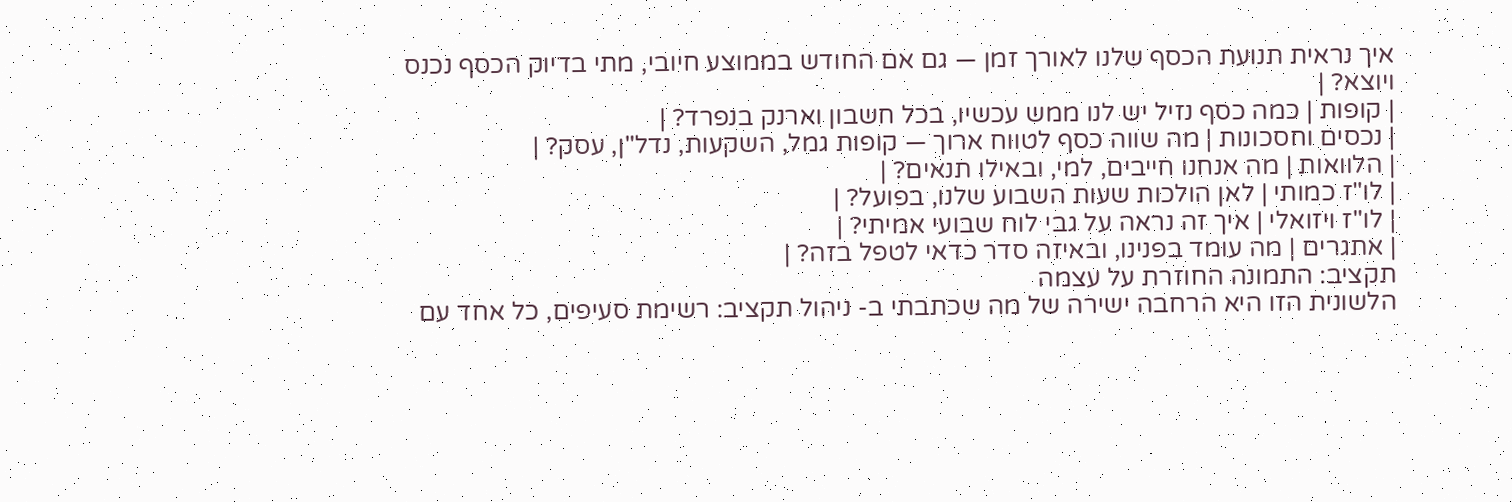איך נראית תנועת הכסף שלנו לאורך זמן — גם אם החודש בממוצע חיובי, מתי בדיוק הכסף נכנס ויוצא? |
| קופות | כמה כסף נזיל יש לנו ממש עכשיו, בכל חשבון וארנק בנפרד? |
| נכסים וחסכונות | מה שווה כסף לטווח ארוך — קופות גמל, השקעות, נדל"ן, עסק? |
| הלוואות | מה אנחנו חייבים, למי, ובאילו תנאים? |
| לו"ז כמותי | לאן הולכות שעות השבוע שלנו, בפועל? |
| לו"ז ויזואלי | איך זה נראה על גבי לוח שבועי אמיתי? |
| אתגרים | מה עומד בפנינו, ובאיזה סדר כדאי לטפל בזה? |
תקציב: התמונה החוזרת על עצמה
הלשונית הזו היא הרחבה ישירה של מה שכתבתי ב- ניהול תקציב: רשימת סעיפים, כל אחד עם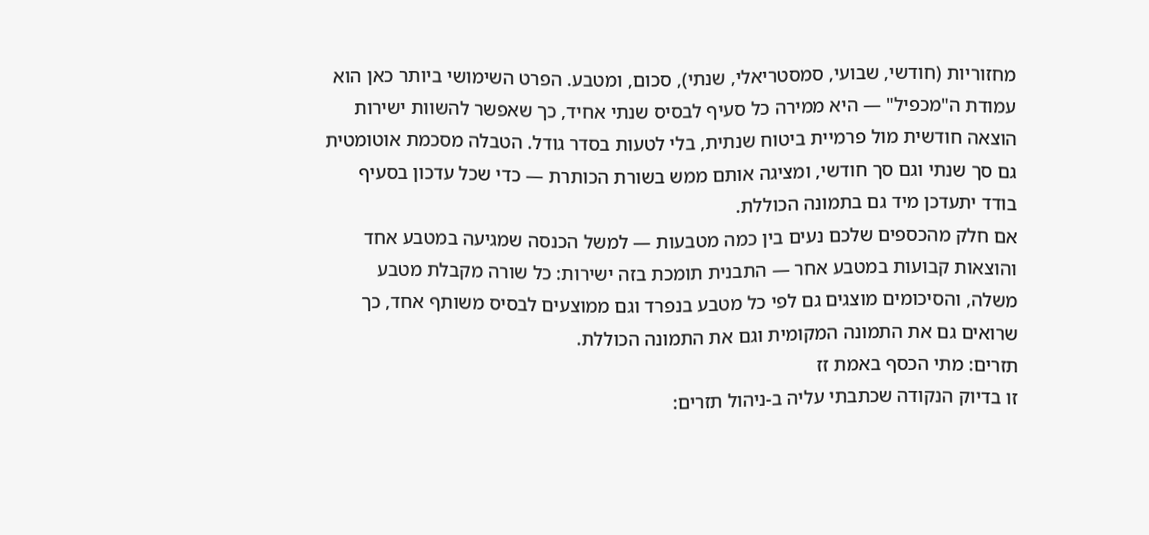מחזוריות (חודשי, שבועי, סמסטריאלי, שנתי), סכום, ומטבע. הפרט השימושי ביותר כאן הוא עמודת ה"מכפיל" — היא ממירה כל סעיף לבסיס שנתי אחיד, כך שאפשר להשוות ישירות הוצאה חודשית מול פרמיית ביטוח שנתית, בלי לטעות בסדר גודל. הטבלה מסכמת אוטומטית גם סך שנתי וגם סך חודשי, ומציגה אותם ממש בשורת הכותרת — כדי שכל עדכון בסעיף בודד יתעדכן מיד גם בתמונה הכוללת.
אם חלק מהכספים שלכם נעים בין כמה מטבעות — למשל הכנסה שמגיעה במטבע אחד והוצאות קבועות במטבע אחר — התבנית תומכת בזה ישירות: כל שורה מקבלת מטבע משלה, והסיכומים מוצגים גם לפי כל מטבע בנפרד וגם ממוצעים לבסיס משותף אחד, כך שרואים גם את התמונה המקומית וגם את התמונה הכוללת.
תזרים: מתי הכסף באמת זז
זו בדיוק הנקודה שכתבתי עליה ב-ניהול תזרים: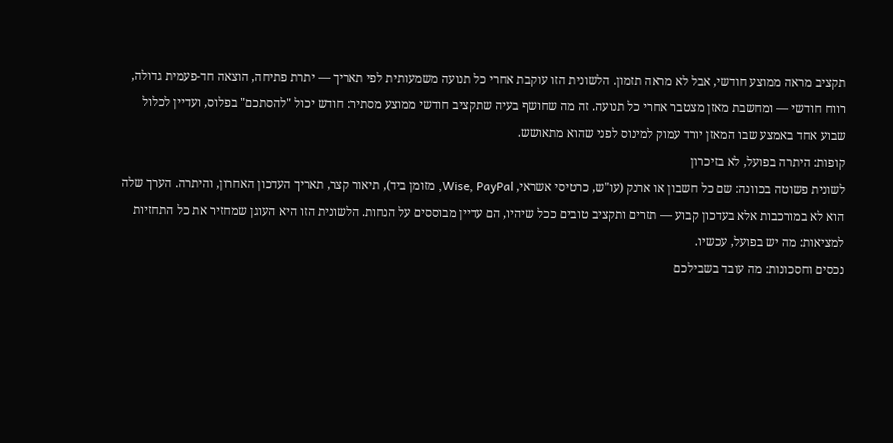תקציב מראה ממוצע חודשי, אבל לא מראה תזמון. הלשונית הזו עוקבת אחרי כל תנועה משמעותית לפי תאריך — יתרת פתיחה, הוצאה חד-פעמית גדולה, רווח חודשי — ומחשבת מאזן מצטבר אחרי כל תנועה. זה מה שחושף בעיה שתקציב חודשי ממוצע מסתיר: חודש יכול "להסתכם" בפלוס, ועדיין לכלול שבוע אחד באמצע שבו המאזן יורד עמוק למינוס לפני שהוא מתאושש.
קופות: היתרה בפועל, לא בזיכרון
לשונית פשוטה בכוונה: שם כל חשבון או ארנק (עו"ש, כרטיסי אשראי, Wise, PayPal, מזומן ביד), תיאור קצר, תאריך העדכון האחרון, והיתרה. הערך שלה הוא לא במורכבות אלא בעדכון קבוע — תזרים ותקציב טובים ככל שיהיו, הם עדיין מבוססים על הנחות. הלשונית הזו היא העוגן שמחזיר את כל התחזיות למציאות: מה יש בפועל, עכשיו.
נכסים וחסכונות: מה עובד בשבילכם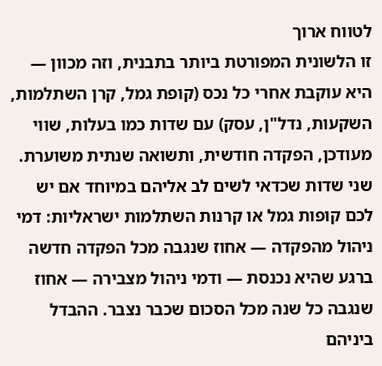לטווח ארוך
זו הלשונית המפורטת ביותר בתבנית, וזה מכוון — היא עוקבת אחרי כל נכס (קופת גמל, קרן השתלמות, השקעות, נדל"ן, עסק) עם שדות כמו בעלות, שווי מעודכן, הפקדה חודשית, ותשואה שנתית משוערת. שני שדות שכדאי לשים לב אליהם במיוחד אם יש לכם קופות גמל או קרנות השתלמות ישראליות: דמי ניהול מהפקדה — אחוז שנגבה מכל הפקדה חדשה ברגע שהיא נכנסת — ודמי ניהול מצבירה — אחוז שנגבה כל שנה מכל הסכום שכבר נצבר. ההבדל ביניהם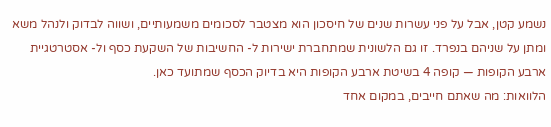נשמע קטן, אבל על פני עשרות שנים של חיסכון הוא מצטבר לסכומים משמעותיים, ושווה לבדוק ולנהל משא ומתן על שניהם בנפרד. זו גם הלשונית שמתחברת ישירות ל- החשיבות של השקעת כסף ול- אסטרטגיית ארבע הקופות — קופה 4 בשיטת ארבע הקופות היא בדיוק הכסף שמתועד כאן.
הלוואות: מה שאתם חייבים, במקום אחד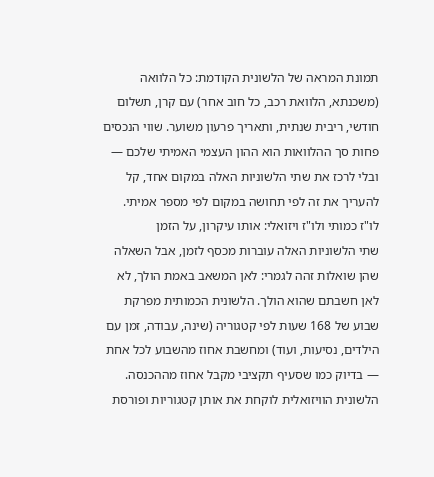תמונת המראה של הלשונית הקודמת: כל הלוואה (משכנתא, הלוואת רכב, כל חוב אחר) עם קרן, תשלום חודשי, ריבית שנתית, ותאריך פרעון משוער. שווי הנכסים פחות סך ההלוואות הוא ההון העצמי האמיתי שלכם — ובלי לרכז את שתי הלשוניות האלה במקום אחד, קל להעריך את זה לפי תחושה במקום לפי מספר אמיתי.
לו"ז כמותי ולו"ז ויזואלי: אותו עיקרון, על הזמן
שתי הלשוניות האלה עוברות מכסף לזמן, אבל השאלה שהן שואלות זהה לגמרי: לאן המשאב באמת הולך, לא לאן חשבתם שהוא הולך. הלשונית הכמותית מפרקת שבוע של 168 שעות לפי קטגוריה (שינה, עבודה, זמן עם הילדים, נסיעות, ועוד) ומחשבת אחוז מהשבוע לכל אחת — בדיוק כמו שסעיף תקציבי מקבל אחוז מההכנסה. הלשונית הוויזואלית לוקחת את אותן קטגוריות ופורסת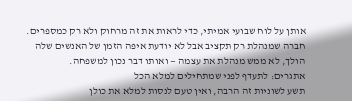אותן על לוח שבועי אמיתי, כדי לראות את זה מרחוק ולא רק כמספרים. חברה שמנהלת רק תקציב אבל לא יודעת איפה הזמן של האנשים שלה הולך, לא ממש מנהלת את עצמה — ואותו דבר נכון למשפחה.
אתגרים: לתעדף לפני שמתחילים למלא הכל
תשע לשוניות זה הרבה, ואין טעם לנסות למלא את כולן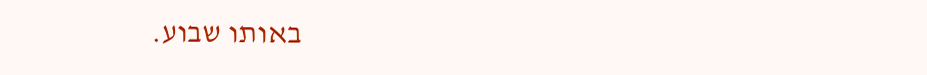באותו שבוע.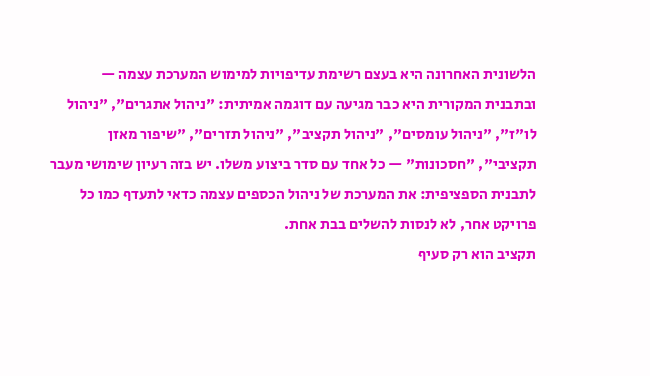הלשונית האחרונה היא בעצם רשימת עדיפויות למימוש המערכת עצמה — ובתבנית המקורית היא כבר מגיעה עם דוגמה אמיתית: "ניהול אתגרים", "ניהול לו"ז", "ניהול עומסים", "ניהול תקציב", "ניהול תזרים", "שיפור מאזן תקציבי", "חסכונות" — כל אחד עם סדר ביצוע משלו. יש בזה רעיון שימושי מעבר לתבנית הספציפית: את המערכת של ניהול הכספים עצמה כדאי לתעדף כמו כל פרויקט אחר, לא לנסות להשלים בבת אחת.
תקציב הוא רק סעיף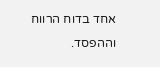אחד בדוח הרווח וההפסד.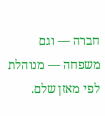חברה — וגם משפחה — מנוהלת לפי מאזן שלם.